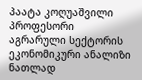პაატა კოღუაშვილი
პროფესორი
აგრარული სექტორის ეკონომიკური ანალიზი ნათლად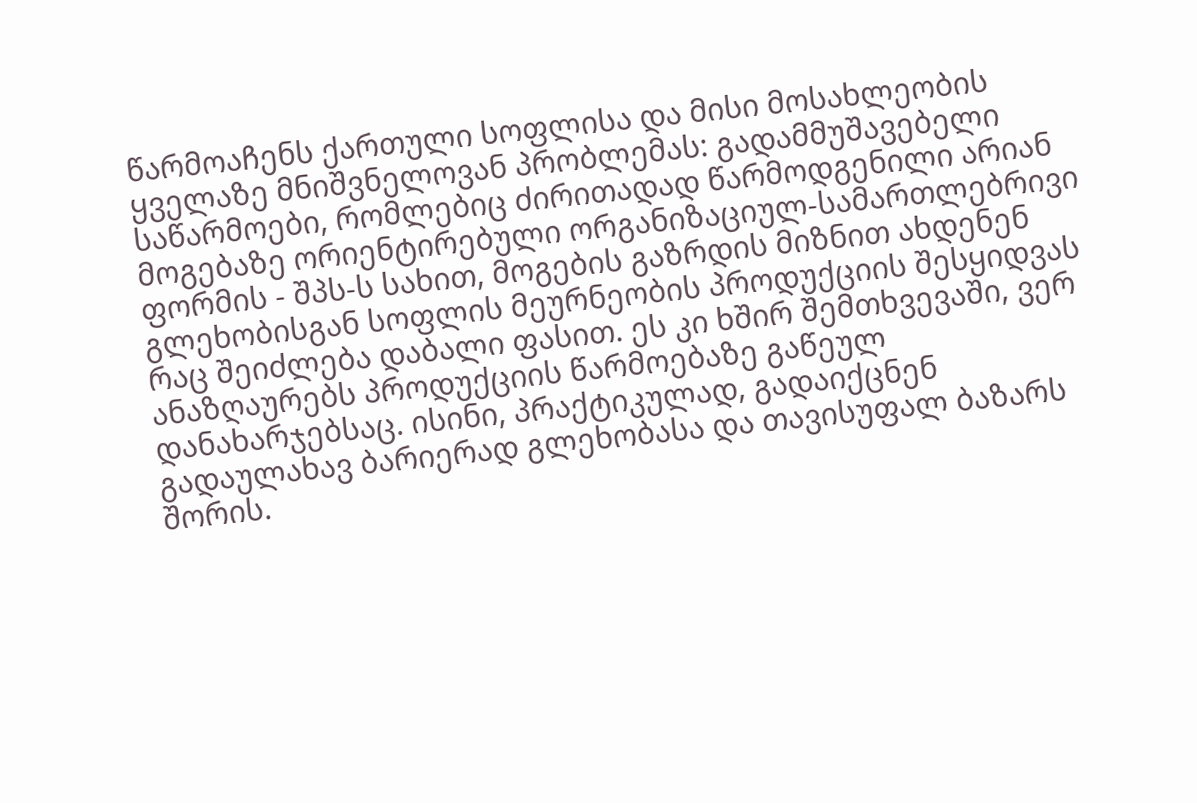წარმოაჩენს ქართული სოფლისა და მისი მოსახლეობის ყველაზე მნიშვნელოვან პრობლემას: გადამმუშავებელი საწარმოები, რომლებიც ძირითადად წარმოდგენილი არიან მოგებაზე ორიენტირებული ორგანიზაციულ-სამართლებრივი ფორმის - შპს-ს სახით, მოგების გაზრდის მიზნით ახდენენ გლეხობისგან სოფლის მეურნეობის პროდუქციის შესყიდვას რაც შეიძლება დაბალი ფასით. ეს კი ხშირ შემთხვევაში, ვერ ანაზღაურებს პროდუქციის წარმოებაზე გაწეულ დანახარჯებსაც. ისინი, პრაქტიკულად, გადაიქცნენ გადაულახავ ბარიერად გლეხობასა და თავისუფალ ბაზარს შორის.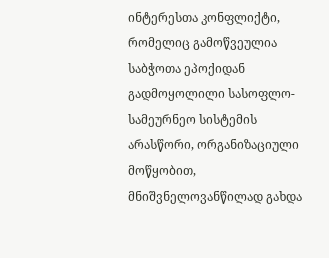ინტერესთა კონფლიქტი, რომელიც გამოწვეულია საბჭოთა ეპოქიდან გადმოყოლილი სასოფლო-სამეურნეო სისტემის არასწორი, ორგანიზაციული მოწყობით, მნიშვნელოვანწილად გახდა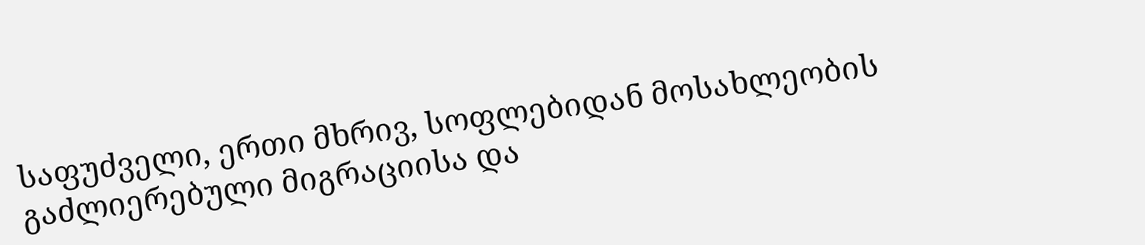საფუძველი, ერთი მხრივ, სოფლებიდან მოსახლეობის გაძლიერებული მიგრაციისა და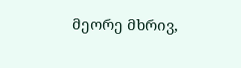მეორე მხრივ,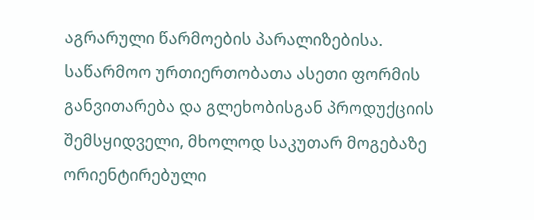აგრარული წარმოების პარალიზებისა.
საწარმოო ურთიერთობათა ასეთი ფორმის განვითარება და გლეხობისგან პროდუქციის შემსყიდველი, მხოლოდ საკუთარ მოგებაზე ორიენტირებული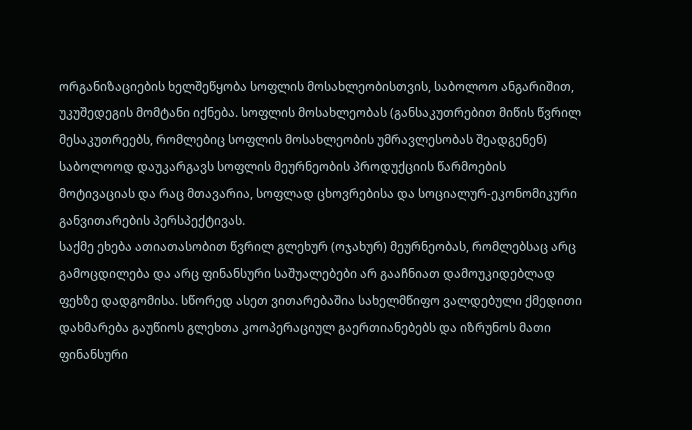ორგანიზაციების ხელშეწყობა სოფლის მოსახლეობისთვის, საბოლოო ანგარიშით, უკუშედეგის მომტანი იქნება. სოფლის მოსახლეობას (განსაკუთრებით მიწის წვრილ მესაკუთრეებს, რომლებიც სოფლის მოსახლეობის უმრავლესობას შეადგენენ) საბოლოოდ დაუკარგავს სოფლის მეურნეობის პროდუქციის წარმოების მოტივაციას და რაც მთავარია, სოფლად ცხოვრებისა და სოციალურ-ეკონომიკური განვითარების პერსპექტივას.
საქმე ეხება ათიათასობით წვრილ გლეხურ (ოჯახურ) მეურნეობას, რომლებსაც არც გამოცდილება და არც ფინანსური საშუალებები არ გააჩნიათ დამოუკიდებლად ფეხზე დადგომისა. სწორედ ასეთ ვითარებაშია სახელმწიფო ვალდებული ქმედითი დახმარება გაუწიოს გლეხთა კოოპერაციულ გაერთიანებებს და იზრუნოს მათი ფინანსური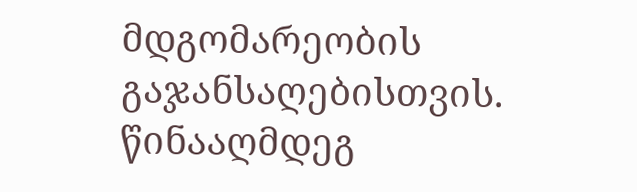მდგომარეობის გაჯანსაღებისთვის. წინააღმდეგ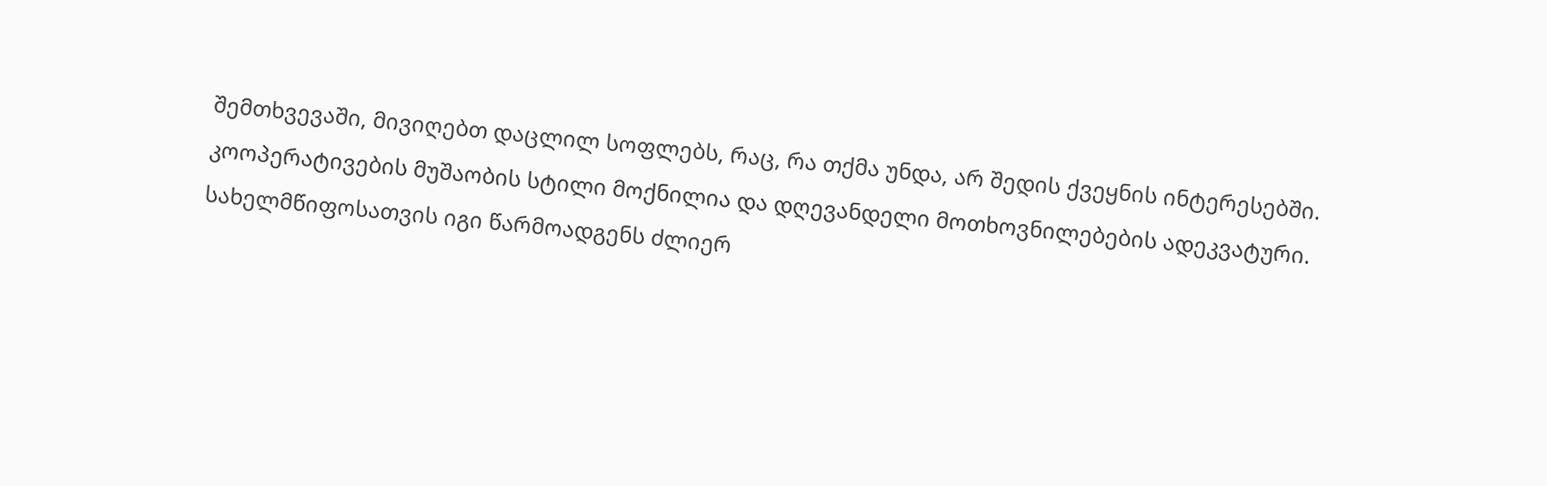შემთხვევაში, მივიღებთ დაცლილ სოფლებს, რაც, რა თქმა უნდა, არ შედის ქვეყნის ინტერესებში.
კოოპერატივების მუშაობის სტილი მოქნილია და დღევანდელი მოთხოვნილებების ადეკვატური. სახელმწიფოსათვის იგი წარმოადგენს ძლიერ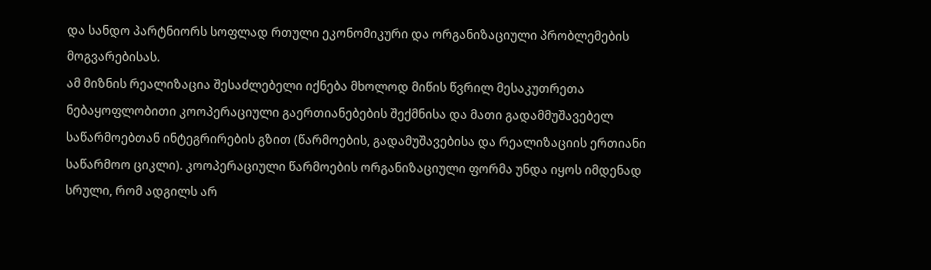და სანდო პარტნიორს სოფლად რთული ეკონომიკური და ორგანიზაციული პრობლემების მოგვარებისას.
ამ მიზნის რეალიზაცია შესაძლებელი იქნება მხოლოდ მიწის წვრილ მესაკუთრეთა ნებაყოფლობითი კოოპერაციული გაერთიანებების შექმნისა და მათი გადამმუშავებელ საწარმოებთან ინტეგრირების გზით (წარმოების, გადამუშავებისა და რეალიზაციის ერთიანი საწარმოო ციკლი). კოოპერაციული წარმოების ორგანიზაციული ფორმა უნდა იყოს იმდენად სრული, რომ ადგილს არ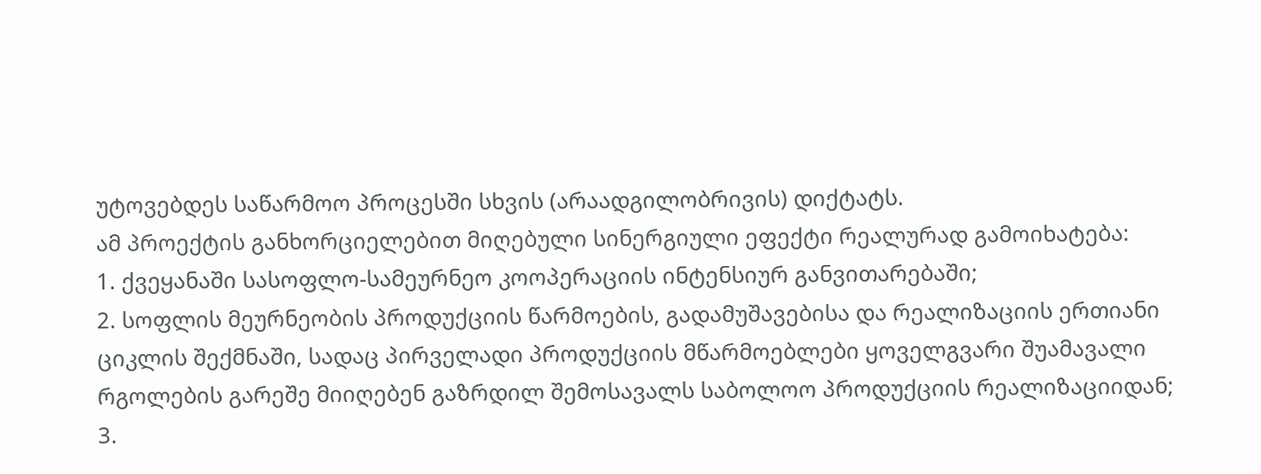უტოვებდეს საწარმოო პროცესში სხვის (არაადგილობრივის) დიქტატს.
ამ პროექტის განხორციელებით მიღებული სინერგიული ეფექტი რეალურად გამოიხატება:
1. ქვეყანაში სასოფლო-სამეურნეო კოოპერაციის ინტენსიურ განვითარებაში;
2. სოფლის მეურნეობის პროდუქციის წარმოების, გადამუშავებისა და რეალიზაციის ერთიანი ციკლის შექმნაში, სადაც პირველადი პროდუქციის მწარმოებლები ყოველგვარი შუამავალი რგოლების გარეშე მიიღებენ გაზრდილ შემოსავალს საბოლოო პროდუქციის რეალიზაციიდან;
3.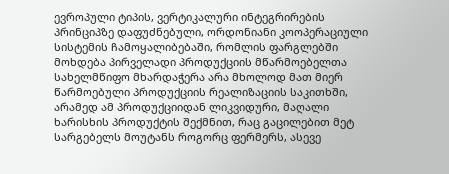ევროპული ტიპის, ვერტიკალური ინტეგრირების პრინციპზე დაფუძნებული, ორდონიანი კოოპერაციული სისტემის ჩამოყალიბებაში, რომლის ფარგლებში მოხდება პირველადი პროდუქციის მწარმოებელთა სახელმწიფო მხარდაჭერა არა მხოლოდ მათ მიერ წარმოებული პროდუქციის რეალიზაციის საკითხში, არამედ ამ პროდუქციიდან ლიკვიდური, მაღალი ხარისხის პროდუქტის შექმნით, რაც გაცილებით მეტ სარგებელს მოუტანს როგორც ფერმერს, ასევე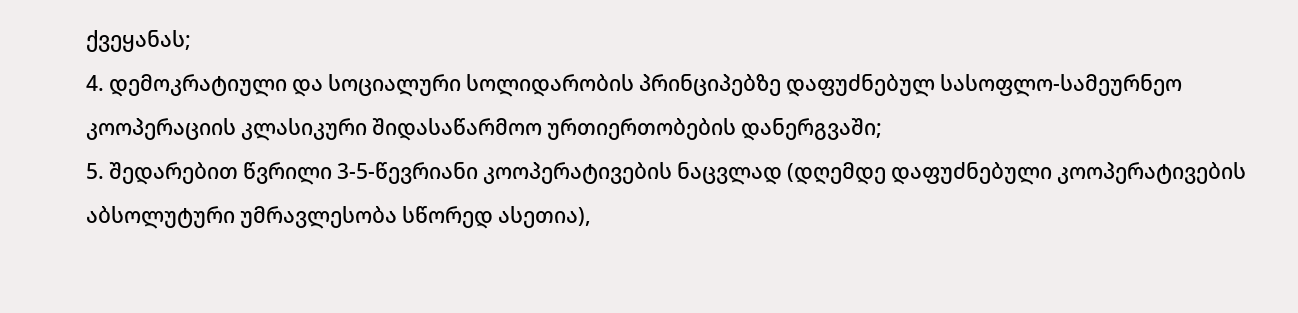ქვეყანას;
4. დემოკრატიული და სოციალური სოლიდარობის პრინციპებზე დაფუძნებულ სასოფლო-სამეურნეო კოოპერაციის კლასიკური შიდასაწარმოო ურთიერთობების დანერგვაში;
5. შედარებით წვრილი 3-5-წევრიანი კოოპერატივების ნაცვლად (დღემდე დაფუძნებული კოოპერატივების აბსოლუტური უმრავლესობა სწორედ ასეთია),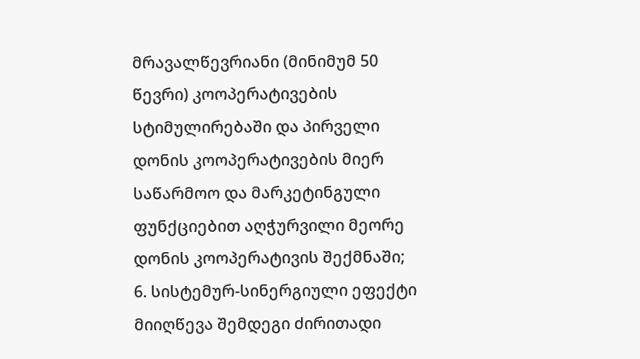მრავალწევრიანი (მინიმუმ 50 წევრი) კოოპერატივების სტიმულირებაში და პირველი დონის კოოპერატივების მიერ საწარმოო და მარკეტინგული ფუნქციებით აღჭურვილი მეორე დონის კოოპერატივის შექმნაში;
6. სისტემურ-სინერგიული ეფექტი მიიღწევა შემდეგი ძირითადი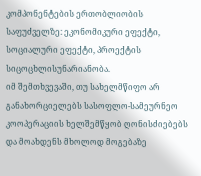კომპონენტების ერთობლიობის საფუძველზე: ეკონომიკური ეფექტი, სოციალური ეფექტი, პროექტის სიცოცხლისუნარიანობა.
იმ შემთხვევაში, თუ სახელმწიფო არ განახორციელებს სასოფლო-სამეურნეო კოოპერაციის ხელშემწყობ ღონისძიებებს და მოახდენს მხოლოდ მოგებაზე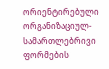ორიენტირებული ორგანიზაციულ-სამართლებრივი ფორმების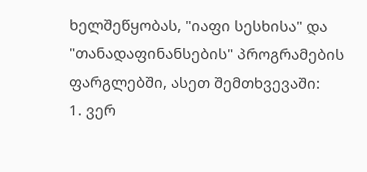ხელშეწყობას, "იაფი სესხისა" და "თანადაფინანსების" პროგრამების ფარგლებში, ასეთ შემთხვევაში:
1. ვერ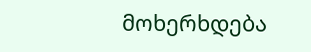მოხერხდება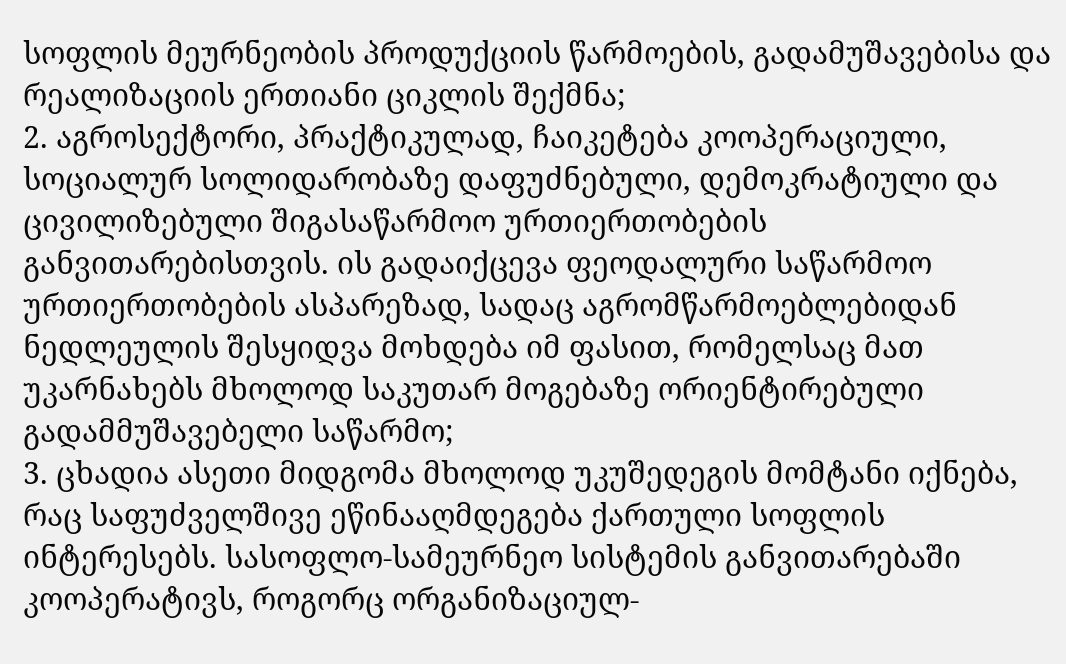სოფლის მეურნეობის პროდუქციის წარმოების, გადამუშავებისა და რეალიზაციის ერთიანი ციკლის შექმნა;
2. აგროსექტორი, პრაქტიკულად, ჩაიკეტება კოოპერაციული, სოციალურ სოლიდარობაზე დაფუძნებული, დემოკრატიული და ცივილიზებული შიგასაწარმოო ურთიერთობების განვითარებისთვის. ის გადაიქცევა ფეოდალური საწარმოო ურთიერთობების ასპარეზად, სადაც აგრომწარმოებლებიდან ნედლეულის შესყიდვა მოხდება იმ ფასით, რომელსაც მათ უკარნახებს მხოლოდ საკუთარ მოგებაზე ორიენტირებული გადამმუშავებელი საწარმო;
3. ცხადია ასეთი მიდგომა მხოლოდ უკუშედეგის მომტანი იქნება, რაც საფუძველშივე ეწინააღმდეგება ქართული სოფლის ინტერესებს. სასოფლო-სამეურნეო სისტემის განვითარებაში კოოპერატივს, როგორც ორგანიზაციულ-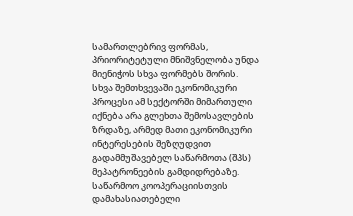სამართლებრივ ფორმას, პრიორიტეტული მნიშვნელობა უნდა მიენიჭოს სხვა ფორმებს შორის.
სხვა შემთხვევაში ეკონომიკური პროცესი ამ სექტორში მიმართული იქნება არა გლეხთა შემოსავლების ზრდაზე, არმედ მათი ეკონომიკური ინტერესების შეზღუდვით გადამმუშავებელ საწარმოთა (შპს) მეპატრონეების გამდიდრებაზე. საწარმოო კოოპერაციისთვის დამახასიათებელი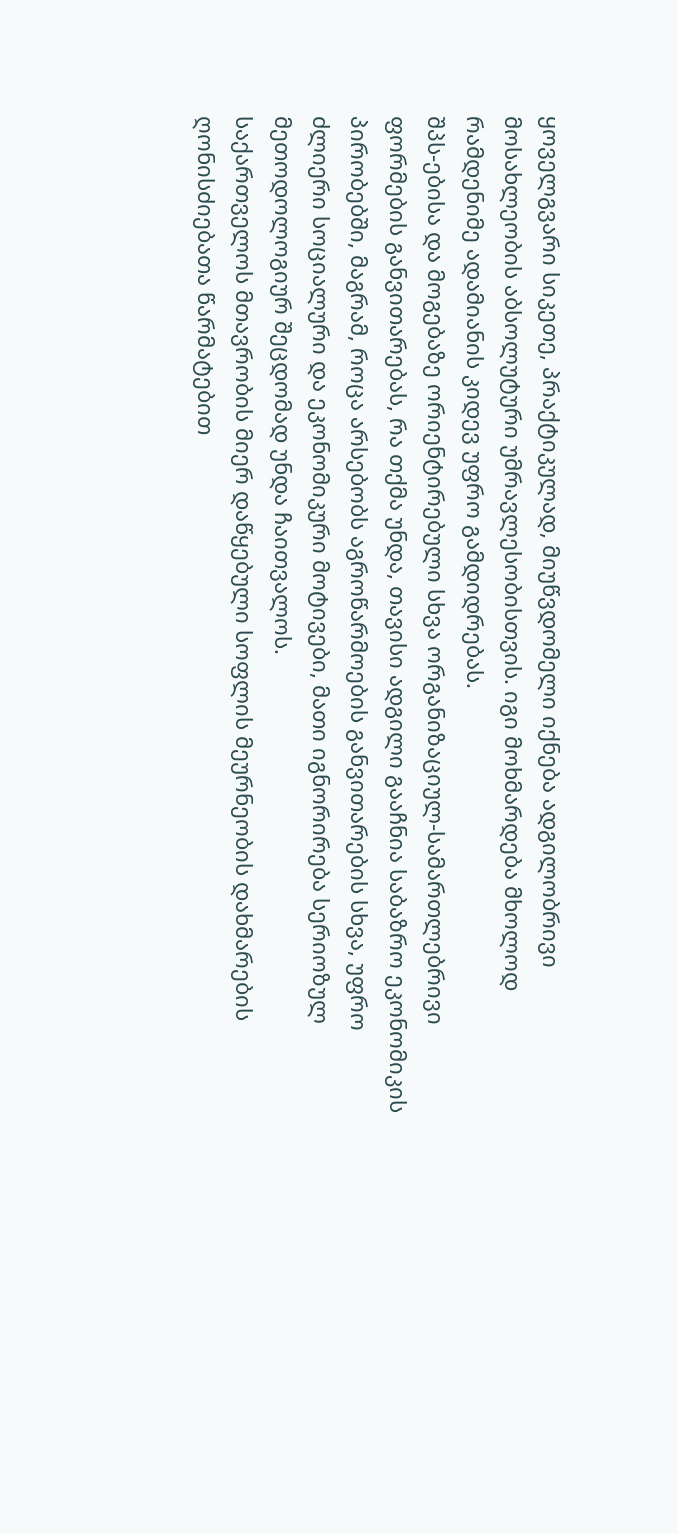ყოველგვარი სიკეთე, პრაქტიკულად, მიუწვდომელი იქნება ადგილობრივი მოსახლეობის აბსოლუტური უმრავლესობისთვის. იგი მოხმარდება მხოლოდ რამდენიმე ადამიანის კიდევ უფრო გამდიდრებას.
შპს-ებისა და მოგებაზე ორიენტირებული სხვა ორგანიზაციულ-სამართლებრივი ფორმების განვითარებას, რა თქმა უნდა, თავისი ადგილი გააჩნია საბაზრო ეკონომიკის პირობებში, მაგრამ, როცა არსებობს აგროწარმოების განვითარების სხვა, უფრო ძლიერი სოციალური და ეკონომიკური მოტივები, მათი იგნორირება სერიოზულ მეთოდოლოგიურ შეცდომად უნდა ჩაითვალოს.
საქართველოს მთავრობის მიერ დაწყებული სოფლის მეურნეობის დახმარების ღონისძიებათა წარმატებით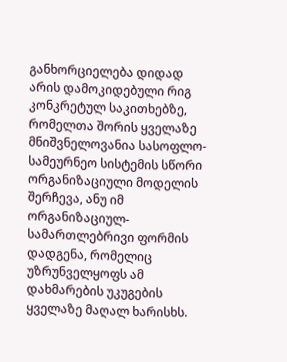განხორციელება დიდად არის დამოკიდებული რიგ კონკრეტულ საკითხებზე, რომელთა შორის ყველაზე მნიშვნელოვანია სასოფლო-სამეურნეო სისტემის სწორი ორგანიზაციული მოდელის შერჩევა, ანუ იმ ორგანიზაციულ-სამართლებრივი ფორმის დადგენა, რომელიც უზრუნველყოფს ამ დახმარების უკუგების ყველაზე მაღალ ხარისხს.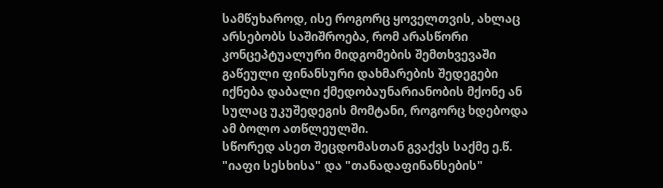სამწუხაროდ, ისე როგორც ყოველთვის, ახლაც არსებობს საშიშროება, რომ არასწორი კონცეპტუალური მიდგომების შემთხვევაში გაწეული ფინანსური დახმარების შედეგები იქნება დაბალი ქმედობაუნარიანობის მქონე ან სულაც უკუშედეგის მომტანი, როგორც ხდებოდა ამ ბოლო ათწლეულში.
სწორედ ასეთ შეცდომასთან გვაქვს საქმე ე.წ. "იაფი სესხისა" და "თანადაფინანსების"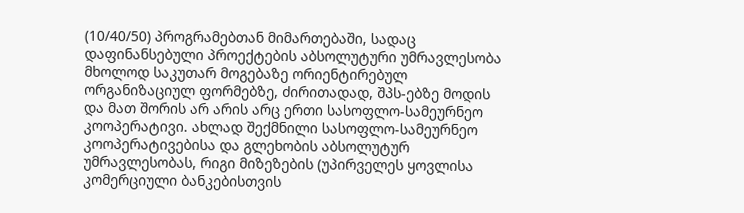(10/40/50) პროგრამებთან მიმართებაში, სადაც დაფინანსებული პროექტების აბსოლუტური უმრავლესობა მხოლოდ საკუთარ მოგებაზე ორიენტირებულ ორგანიზაციულ ფორმებზე, ძირითადად, შპს-ებზე მოდის და მათ შორის არ არის არც ერთი სასოფლო-სამეურნეო კოოპერატივი. ახლად შექმნილი სასოფლო-სამეურნეო კოოპერატივებისა და გლეხობის აბსოლუტურ უმრავლესობას, რიგი მიზეზების (უპირველეს ყოვლისა კომერციული ბანკებისთვის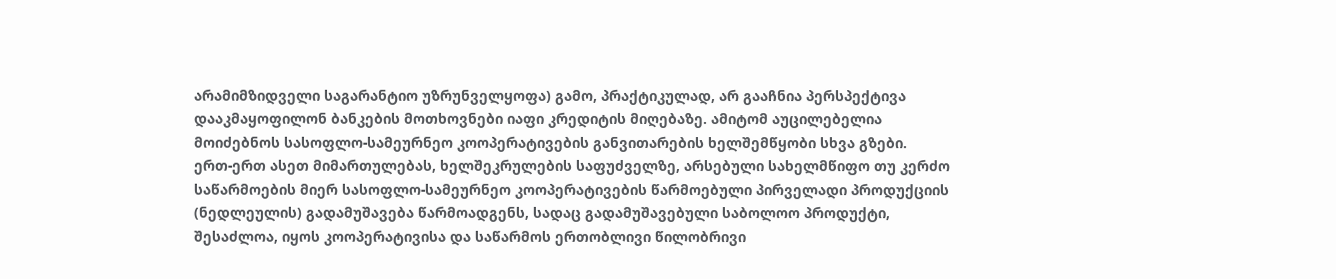არამიმზიდველი საგარანტიო უზრუნველყოფა) გამო, პრაქტიკულად, არ გააჩნია პერსპექტივა დააკმაყოფილონ ბანკების მოთხოვნები იაფი კრედიტის მიღებაზე. ამიტომ აუცილებელია მოიძებნოს სასოფლო-სამეურნეო კოოპერატივების განვითარების ხელშემწყობი სხვა გზები.
ერთ-ერთ ასეთ მიმართულებას, ხელშეკრულების საფუძველზე, არსებული სახელმწიფო თუ კერძო საწარმოების მიერ სასოფლო-სამეურნეო კოოპერატივების წარმოებული პირველადი პროდუქციის (ნედლეულის) გადამუშავება წარმოადგენს, სადაც გადამუშავებული საბოლოო პროდუქტი, შესაძლოა, იყოს კოოპერატივისა და საწარმოს ერთობლივი წილობრივი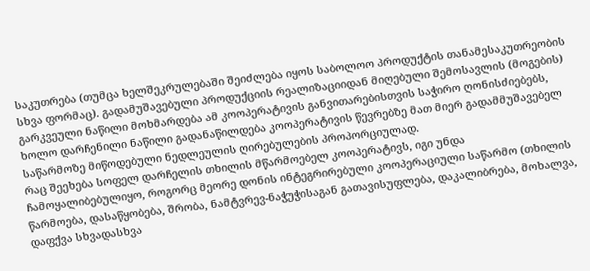საკუთრება (თუმცა ხელშეკრულებაში შეიძლება იყოს საბოლოო პროდუქტის თანამესაკუთრეობის სხვა ფორმაც). გადამუშავებული პროდუქციის რეალიზაციიდან მიღებული შემოსავლის (მოგების) გარკვეული ნაწილი მოხმარდება ამ კოოპერატივის განვითარებისთვის საჭირო ღონისძიებებს, ხოლო დარჩენილი ნაწილი გადანაწილდება კოოპერატივის წევრებზე მათ მიერ გადამმუშავებელ საწარმოზე მიწოდებული ნედლეულის ღირებულების პროპორციულად.
რაც შეეხება სოფელ დარჩელის თხილის მწარმოებელ კოოპერატივს, იგი უნდა ჩამოყალიბებულიყო, როგორც მეორე დონის ინტეგრირებული კოოპერაციული საწარმო (თხილის წარმოება, დასაწყობება, შრობა, ნამტვრევ-ნაჭუჭისაგან გათავისუფლება, დაკალიბრება, მოხალვა, დაფქვა სხვადასხვა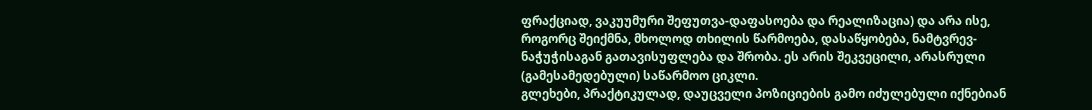ფრაქციად, ვაკუუმური შეფუთვა-დაფასოება და რეალიზაცია) და არა ისე, როგორც შეიქმნა, მხოლოდ თხილის წარმოება, დასაწყობება, ნამტვრევ-ნაჭუჭისაგან გათავისუფლება და შრობა. ეს არის შეკვეცილი, არასრული (გამესამედებული) საწარმოო ციკლი.
გლეხები, პრაქტიკულად, დაუცველი პოზიციების გამო იძულებული იქნებიან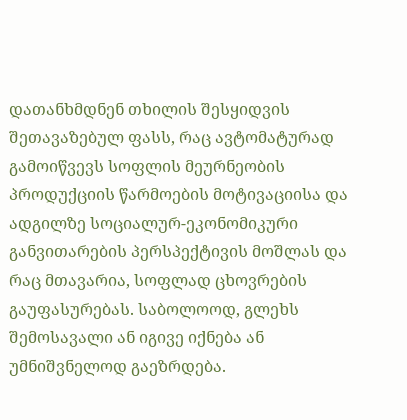დათანხმდნენ თხილის შესყიდვის შეთავაზებულ ფასს, რაც ავტომატურად გამოიწვევს სოფლის მეურნეობის პროდუქციის წარმოების მოტივაციისა და ადგილზე სოციალურ-ეკონომიკური განვითარების პერსპექტივის მოშლას და რაც მთავარია, სოფლად ცხოვრების გაუფასურებას. საბოლოოდ, გლეხს შემოსავალი ან იგივე იქნება ან უმნიშვნელოდ გაეზრდება.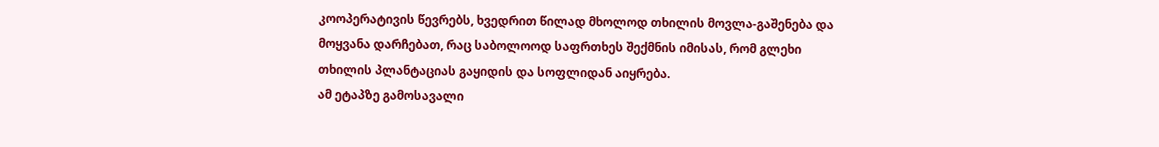კოოპერატივის წევრებს, ხვედრით წილად მხოლოდ თხილის მოვლა-გაშენება და მოყვანა დარჩებათ, რაც საბოლოოდ საფრთხეს შექმნის იმისას, რომ გლეხი თხილის პლანტაციას გაყიდის და სოფლიდან აიყრება.
ამ ეტაპზე გამოსავალი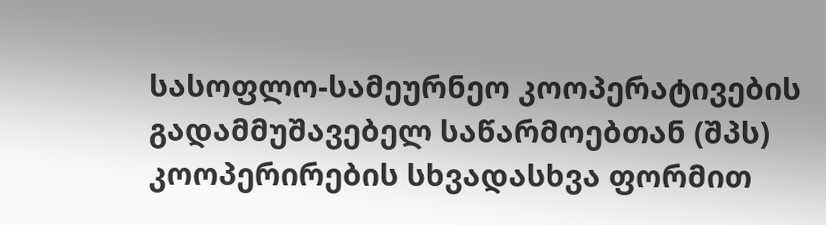სასოფლო-სამეურნეო კოოპერატივების გადამმუშავებელ საწარმოებთან (შპს) კოოპერირების სხვადასხვა ფორმით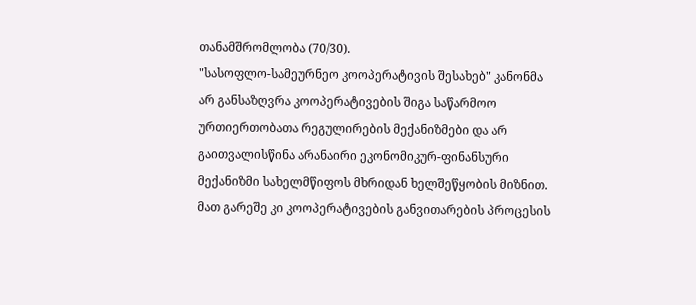თანამშრომლობა (70/30).
"სასოფლო-სამეურნეო კოოპერატივის შესახებ" კანონმა არ განსაზღვრა კოოპერატივების შიგა საწარმოო ურთიერთობათა რეგულირების მექანიზმები და არ გაითვალისწინა არანაირი ეკონომიკურ-ფინანსური მექანიზმი სახელმწიფოს მხრიდან ხელშეწყობის მიზნით. მათ გარეშე კი კოოპერატივების განვითარების პროცესის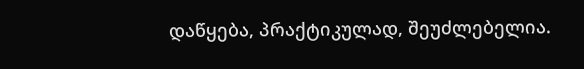დაწყება, პრაქტიკულად, შეუძლებელია.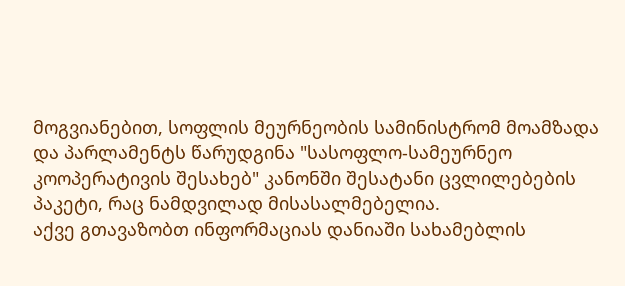მოგვიანებით, სოფლის მეურნეობის სამინისტრომ მოამზადა და პარლამენტს წარუდგინა "სასოფლო-სამეურნეო კოოპერატივის შესახებ" კანონში შესატანი ცვლილებების პაკეტი, რაც ნამდვილად მისასალმებელია.
აქვე გთავაზობთ ინფორმაციას დანიაში სახამებლის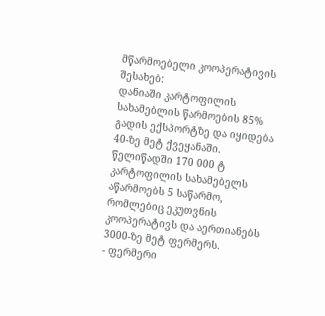მწარმოებელი კოოპერატივის შესახებ:
დანიაში კარტოფილის სახამებლის წარმოების 85% გადის ექსპორტზე და იყიდება 40-ზე მეტ ქვეყანაში. წელიწადში 170 000 ტ კარტოფილის სახამებელს აწარმოებს 5 საწარმო, რომლებიც ეკუთვნის კოოპერატივს და აერთიანებს 3000-ზე მეტ ფერმერს.
- ფერმერი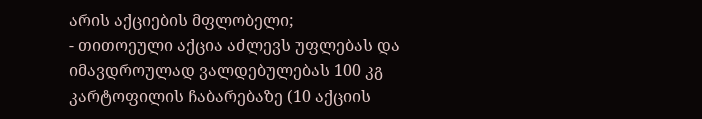არის აქციების მფლობელი;
- თითოეული აქცია აძლევს უფლებას და იმავდროულად ვალდებულებას 100 კგ კარტოფილის ჩაბარებაზე (10 აქციის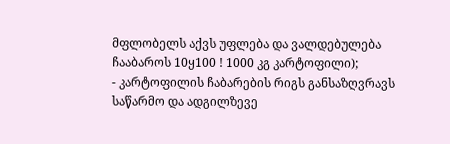მფლობელს აქვს უფლება და ვალდებულება ჩააბაროს 10ყ100 ! 1000 კგ კარტოფილი);
- კარტოფილის ჩაბარების რიგს განსაზღვრავს საწარმო და ადგილზევე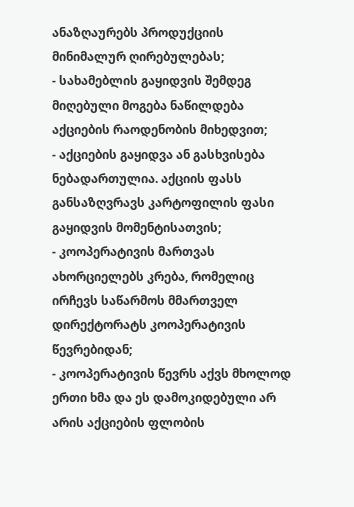ანაზღაურებს პროდუქციის მინიმალურ ღირებულებას;
- სახამებლის გაყიდვის შემდეგ მიღებული მოგება ნაწილდება აქციების რაოდენობის მიხედვით;
- აქციების გაყიდვა ან გასხვისება ნებადართულია. აქციის ფასს განსაზღვრავს კარტოფილის ფასი გაყიდვის მომენტისათვის;
- კოოპერატივის მართვას ახორციელებს კრება, რომელიც ირჩევს საწარმოს მმართველ დირექტორატს კოოპერატივის წევრებიდან;
- კოოპერატივის წევრს აქვს მხოლოდ ერთი ხმა და ეს დამოკიდებული არ არის აქციების ფლობის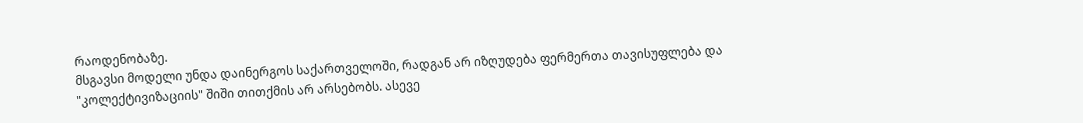რაოდენობაზე.
მსგავსი მოდელი უნდა დაინერგოს საქართველოში, რადგან არ იზღუდება ფერმერთა თავისუფლება და "კოლექტივიზაციის" შიში თითქმის არ არსებობს. ასევე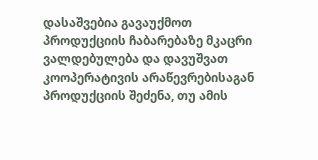დასაშვებია გავაუქმოთ პროდუქციის ჩაბარებაზე მკაცრი ვალდებულება და დავუშვათ კოოპერატივის არაწევრებისაგან პროდუქციის შეძენა, თუ ამის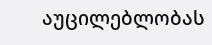აუცილებლობას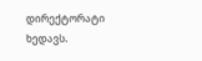დირექტორატი ხედავს.